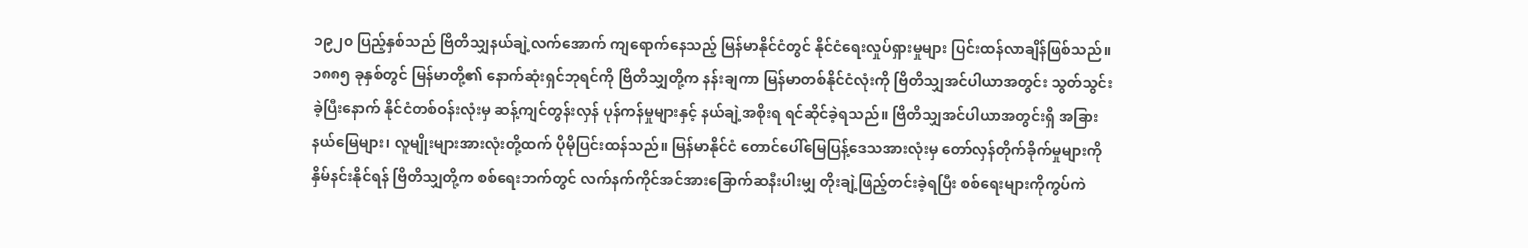၁၉၂၀ ပြည့်နှစ်သည် ဗြိတိသျှနယ်ချဲ့လက်အောက် ကျရောက်နေသည့် မြန်မာနိုင်ငံတွင် နိုင်ငံရေးလှုပ်ရှားမှုများ ပြင်းထန်လာချိန်ဖြစ်သည်။ ၁၈၈၅ ခုနှစ်တွင် မြန်မာတို့၏ နောက်ဆုံးရှင်ဘုရင်ကို ဗြိတိသျှတို့က နန်းချကာ မြန်မာတစ်နိုင်ငံလုံးကို ဗြိတိသျှအင်ပါယာအတွင်း သွတ်သွင်းခဲ့ပြီးနောက် နိုင်ငံတစ်ဝန်းလုံးမှ ဆန့်ကျင်တွန်းလှန် ပုန်ကန်မှုများနှင့် နယ်ချဲ့အစိုးရ ရင်ဆိုင်ခဲ့ရသည်။ ဗြိတိသျှအင်ပါယာအတွင်းရှိ အခြားနယ်မြေများ၊ လူမျိုးများအားလုံးတို့ထက် ပိုမိုပြင်းထန်သည်။ မြန်မာနိုင်ငံ တောင်ပေါ်မြေပြန့်ဒေသအားလုံးမှ တော်လှန်တိုက်ခိုက်မှုများကို နှိမ်နင်းနိုင်ရန် ဗြိတိသျှတို့က စစ်ရေးဘက်တွင် လက်နက်ကိုင်အင်အားခြောက်ဆနီးပါးမျှ တိုးချဲ့ဖြည့်တင်းခဲ့ရပြီး စစ်ရေးများကိုကွပ်ကဲ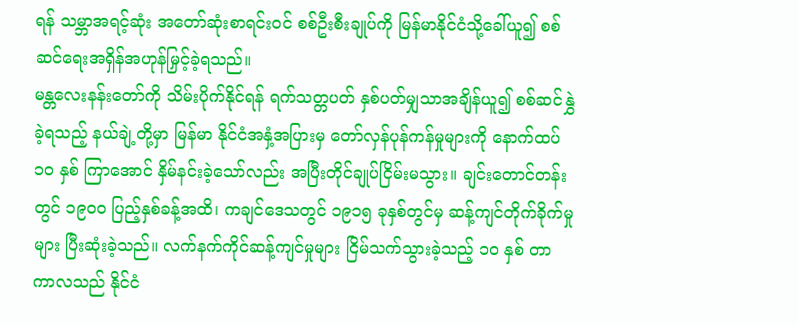ရန် သမ္ဘာအရင့်ဆုံး အတော်ဆုံးစာရင်းဝင် စစ်ဦးစီးချုပ်ကို မြန်မာနိုင်ငံသို့ခေါ်ယူ၍ စစ်ဆင်ရေးအရှိန်အဟုန်မြှင့်ခဲ့ရသည်။
မန္တလေးနန်းတော်ကို သိမ်းပိုက်နိုင်ရန် ရက်သတ္တပတ် နှစ်ပတ်မျှသာအချိန်ယူ၍ စစ်ဆင်နွှဲခဲ့ရသည့် နယ်ချဲ့တို့မှာ မြန်မာ နိုင်ငံအနှံ့အပြားမှ တော်လှန်ပုန်ကန်မှုများကို နောက်ထပ် ၁၀ နှစ် ကြာအောင် နှိမ်နင်းခဲ့သော်လည်း အပြီးတိုင်ချုပ်ငြိမ်းမသွား။ ချင်းတောင်တန်းတွင် ၁၉၀၀ ပြည့်နှစ်ခန့်အထိ၊ ကချင်ဒေသတွင် ၁၉၁၅ ခုနှစ်တွင်မှ ဆန့်ကျင်တိုက်ခိုက်မှုများ ပြီးဆုံးခဲ့သည်။ လက်နက်ကိုင်ဆန့်ကျင်မှုများ ငြိမ်သက်သွားခဲ့သည့် ၁၀ နှစ် တာကာလသည် နိုင်ငံ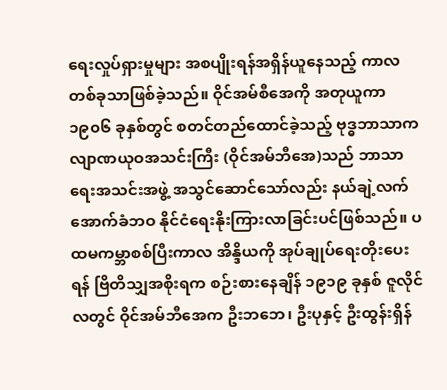ရေးလှုပ်ရှားမှုများ အစပျိုးရန်အရှိန်ယူနေသည့် ကာလတစ်ခုသာဖြစ်ခဲ့သည်။ ဝိုင်အမ်စီအေကို အတုယူကာ ၁၉၀၆ ခုနှစ်တွင် စတင်တည်ထောင်ခဲ့သည့် ဗုဒ္ဓဘာသာကလျာဏယုဝအသင်းကြီး (ဝိုင်အမ်ဘီအေ)သည် ဘာသာရေးအသင်းအဖွဲ့ အသွင်ဆောင်သော်လည်း နယ်ချဲ့လက်အောက်ခံဘဝ နိုင်ငံရေးနိုးကြားလာခြင်းပင်ဖြစ်သည်။ ပထမကမ္ဘာစစ်ပြီးကာလ အိန္ဒိယကို အုပ်ချုပ်ရေးတိုးပေးရန် ဗြိတိသျှအစိုးရက စဉ်းစားနေချိန် ၁၉၁၉ ခုနှစ် ဇူလိုင်လတွင် ဝိုင်အမ်ဘီအေက ဦးဘဘေ၊ ဦးပုနှင့် ဦးထွန်းရှိန်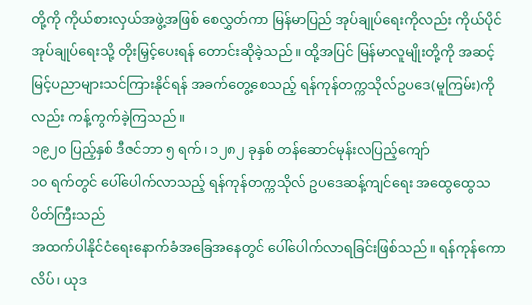တို့ကို ကိုယ်စားလှယ်အဖွဲ့အဖြစ် စေလွှတ်ကာ မြန်မာပြည် အုပ်ချုပ်ရေးကိုလည်း ကိုယ်ပိုင်အုပ်ချုပ်ရေးသို့ တိုးမြှင့်ပေးရန် တောင်းဆိုခဲ့သည်။ ထို့အပြင် မြန်မာလူမျိုးတို့ကို အဆင့်မြင့်ပညာများသင်ကြားနိုင်ရန် အခက်တွေ့စေသည့် ရန်ကုန်တက္ကသိုလ်ဥပဒေ(မူကြမ်း)ကိုလည်း ကန့်ကွက်ခဲ့ကြသည်။
၁၉၂၀ ပြည့်နှစ် ဒီဇင်ဘာ ၅ ရက်၊ ၁၂၈၂ ခုနှစ် တန်ဆောင်မုန်းလပြည့်ကျော်
၁၀ ရက်တွင် ပေါ်ပေါက်လာသည့် ရန်ကုန်တက္ကသိုလ် ဥပဒေဆန့်ကျင်ရေး အထွေထွေသပိတ်ကြီးသည်
အထက်ပါနိုင်ငံရေးနောက်ခံအခြေအနေတွင် ပေါ်ပေါက်လာရခြင်းဖြစ်သည်။ ရန်ကုန်ကောလိပ်၊ ယုဒ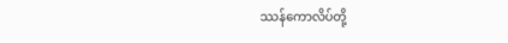ဿန်ကောလိပ်တို့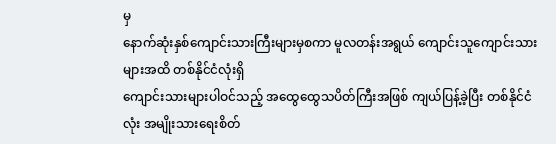မှ
နောက်ဆုံးနှစ်ကျောင်းသားကြီးများမှစကာ မူလတန်းအရွယ် ကျောင်းသူကျောင်းသားများအထိ တစ်နိုင်ငံလုံးရှိ
ကျောင်းသားများပါဝင်သည့် အထွေထွေသပိတ်ကြီးအဖြစ် ကျယ်ပြန့်ခဲ့ပြီး တစ်နိုင်ငံလုံး အမျိုးသားရေးစိတ်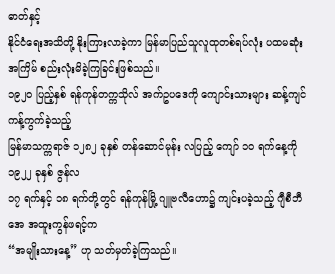ဓာတ်နှင့်
နိုင်ငံရေးအသိတို့ နိုးကြားလာခဲ့ကာ မြန်မာပြည်သူလူထုတစ်ရပ်လုံး ပထမဆုံးအကြိမ် စည်းလုံးမိခဲ့ကြခြင်းဖြစ်သည်။
၁၉၂၀ ပြည့်နှစ် ရန်ကုန်တက္ကသိုလ် အက်ဥပဒေကို ကျောင်းသားများ ဆန့်ကျင်ကန့်ကွက်ခဲ့သည့်
မြန်မာသက္ကရာဇ် ၁၂၈၂ ခုနှစ် တန်ဆောင်မုန်း လပြည့် ကျော် ၁၀ ရက်နေ့ကို ၁၉၂၂ ခုနှစ် ဇွန်လ
၁၇ ရက်နှင့် ၁၈ ရက်တို့တွင် ရန်ကုန်မြို့ ဂျူဗလီဟော၌ ကျင်းပခဲ့သည့် ဂျီစီဘီအေ အထူးကွန်ဖရင့်က
“အမျိုးသားနေ့” ဟု သတ်မှတ်ခဲ့ကြသည်။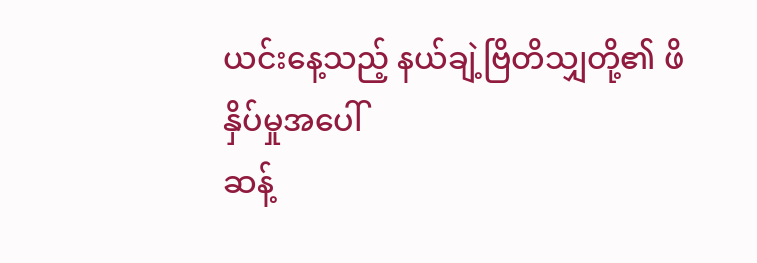ယင်းနေ့သည့် နယ်ချဲ့ဗြိတိသျှတို့၏ ဖိနှိပ်မှုအပေါ်
ဆန့်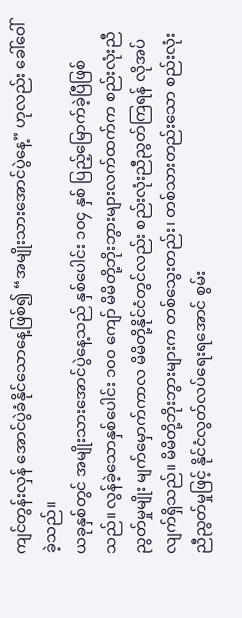ကျင်တွန်းလှန် အောင်ပွဲခံနိုင်သောနေ့ဖြစ်၍ “အမျိုးသားအောင်ပွဲနေ့” ဟုလည်း ခေါ်ဝေါ်ခဲ့သည်။
ယခုနှစ်တွင် အမျိုးသားအောင်ပွဲနေ့သည် နှစ်ပေါင်း ၁၀၄ နှစ် ပြည့်မြောက်ခဲ့ပြီဖြစ်သည်။ လွန်ခဲ့သောနှစ်ပေါင်း ၁၀၀ ကျော် မိမိတို့ဘိုးဘွားများလက်ထက်က စည်းလုံးညီညွတ်မှုမျိုး မျက်မှောက်ကာလ မိမိတို့နိုင်ငံတွင်လည်း စည်းလုံးညီညွတ်ကြရန် လိုအပ်လျက်ရှိသည်။ မိမိတို့ဘိုးဘွားများက တစ်သွေးတည်း၊ တစ်သားတည်းသော စည်းလုံးညီညွတ်မှုဖြင့် နိုင်ငံလွတ်လပ်ရေးရအောင် စွမ်း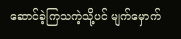ဆောင်ခဲ့ကြသကဲ့သို့ပင် မျက်မှောက်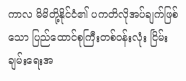ကာလ မိမိတို့နိုင်ငံ၏ ပကတိလိုအပ်ချက်ဖြစ်သော ပြည်ထောင်စုကြီးတစ်ဝန်းလုံး ငြိမ်းချမ်းရေးအ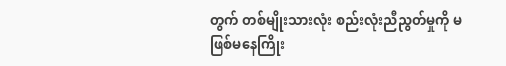တွက် တစ်မျိုးသားလုံး စည်းလုံးညီညွတ်မှုကို မဖြစ်မနေကြိုး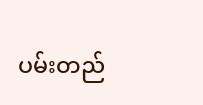ပမ်းတည်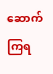ဆောက်ကြရ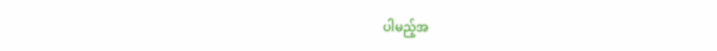ပါမည့်အ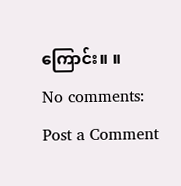ကြောင်း။ ။
No comments:
Post a Comment